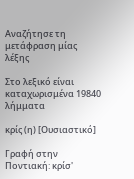Αναζήτησε τη μετάφραση μίας λέξης

Στο λεξικό είναι καταχωρισμένα 19840 λήμματα

κρίς (η) [Ουσιαστικό]

Γραφή στην Ποντιακή: κρίσ'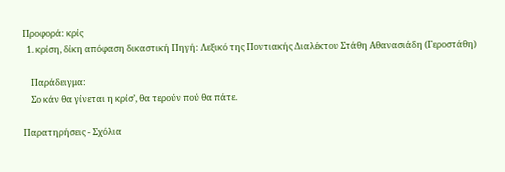Προφορά: κρίς
  1. κρίση, δίκη απόφαση δικαστική Πηγή: Λεξικό της Ποντιακής Διαλέκτου Στάθη Αθανασιάδη (Γεροστάθη)

    Παράδειγμα:
    Σο κάν θα γίνεται η κρίσ’, θα τερούν πού θα πάτε.

Παρατηρήσεις - Σχόλια